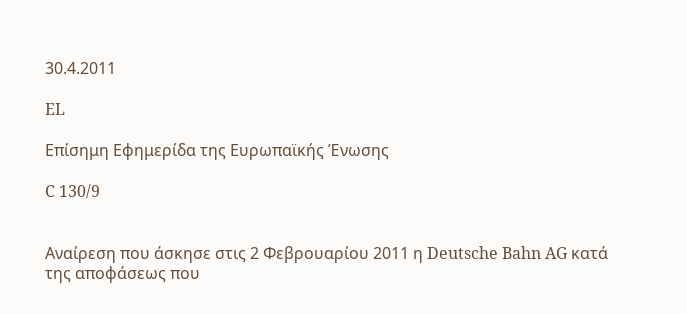30.4.2011

EL

Επίσημη Εφημερίδα της Ευρωπαϊκής Ένωσης

C 130/9


Αναίρεση που άσκησε στις 2 Φεβρουαρίου 2011 η Deutsche Bahn AG κατά της αποφάσεως που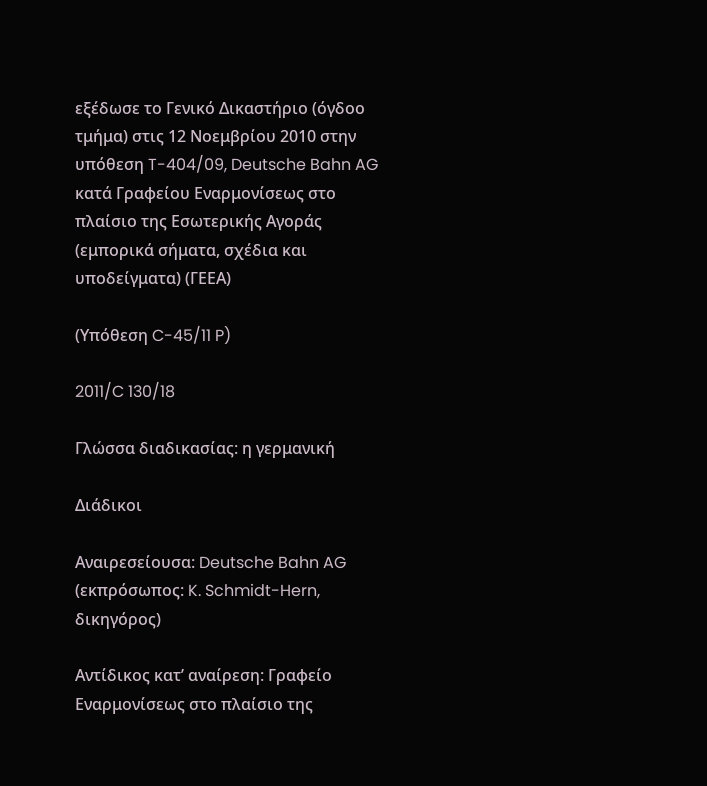εξέδωσε το Γενικό Δικαστήριο (όγδοο τμήμα) στις 12 Νοεμβρίου 2010 στην υπόθεση T-404/09, Deutsche Bahn AG κατά Γραφείου Εναρμονίσεως στο πλαίσιο της Εσωτερικής Αγοράς (εμπορικά σήματα, σχέδια και υποδείγματα) (ΓΕΕΑ)

(Υπόθεση C-45/11 P)

2011/C 130/18

Γλώσσα διαδικασίας: η γερμανική

Διάδικοι

Αναιρεσείουσα: Deutsche Bahn AG (εκπρόσωπος: K. Schmidt-Hern, δικηγόρος)

Αντίδικος κατ’ αναίρεση: Γραφείο Εναρμονίσεως στο πλαίσιο της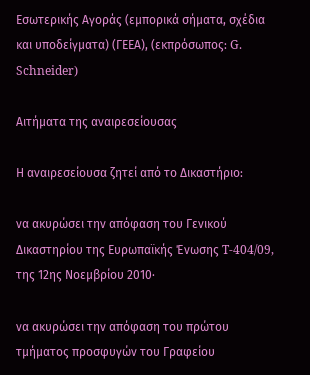Εσωτερικής Αγοράς (εμπορικά σήματα, σχέδια και υποδείγματα) (ΓΕΕΑ), (εκπρόσωπος: G. Schneider)

Αιτήματα της αναιρεσείουσας

Η αναιρεσείουσα ζητεί από το Δικαστήριο:

να ακυρώσει την απόφαση του Γενικού Δικαστηρίου της Ευρωπαϊκής Ένωσης T-404/09, της 12ης Νοεμβρίου 2010·

να ακυρώσει την απόφαση του πρώτου τμήματος προσφυγών του Γραφείου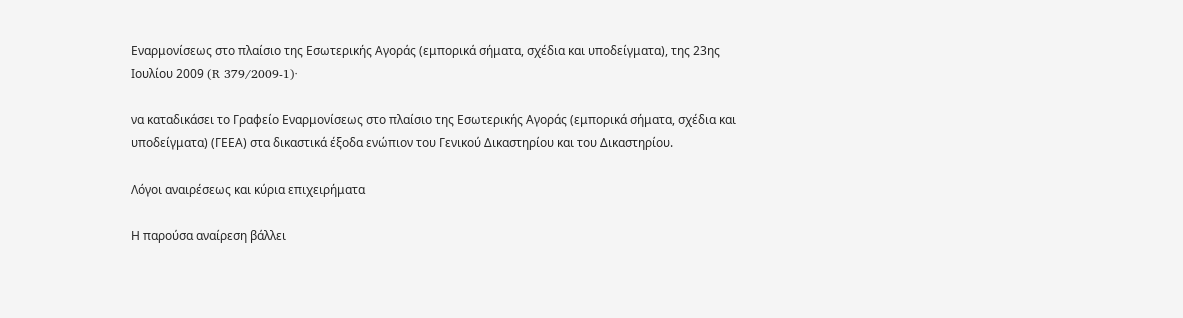Εναρμονίσεως στο πλαίσιο της Εσωτερικής Αγοράς (εμπορικά σήματα, σχέδια και υποδείγματα), της 23ης Ιουλίου 2009 (R 379/2009-1)·

να καταδικάσει το Γραφείο Εναρμονίσεως στο πλαίσιο της Εσωτερικής Αγοράς (εμπορικά σήματα, σχέδια και υποδείγματα) (ΓΕΕΑ) στα δικαστικά έξοδα ενώπιον του Γενικού Δικαστηρίου και του Δικαστηρίου.

Λόγοι αναιρέσεως και κύρια επιχειρήματα

Η παρούσα αναίρεση βάλλει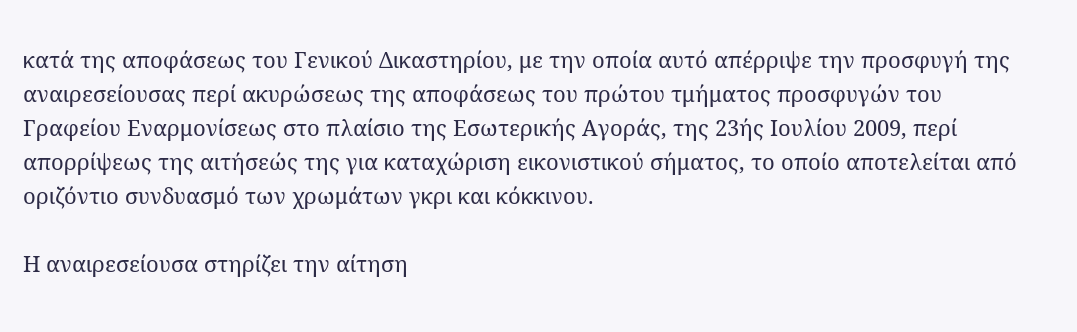κατά της αποφάσεως του Γενικού Δικαστηρίου, με την οποία αυτό απέρριψε την προσφυγή της αναιρεσείουσας περί ακυρώσεως της αποφάσεως του πρώτου τμήματος προσφυγών του Γραφείου Εναρμονίσεως στο πλαίσιο της Εσωτερικής Αγοράς, της 23ής Ιουλίου 2009, περί απορρίψεως της αιτήσεώς της για καταχώριση εικονιστικού σήματος, το οποίο αποτελείται από οριζόντιο συνδυασμό των χρωμάτων γκρι και κόκκινου.

Η αναιρεσείουσα στηρίζει την αίτηση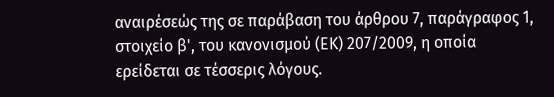αναιρέσεώς της σε παράβαση του άρθρου 7, παράγραφος 1, στοιχείο β', του κανονισμού (ΕΚ) 207/2009, η οποία ερείδεται σε τέσσερις λόγους.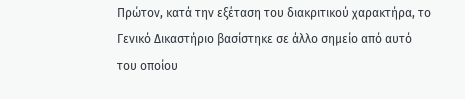Πρώτον, κατά την εξέταση του διακριτικού χαρακτήρα, το Γενικό Δικαστήριο βασίστηκε σε άλλο σημείο από αυτό του οποίου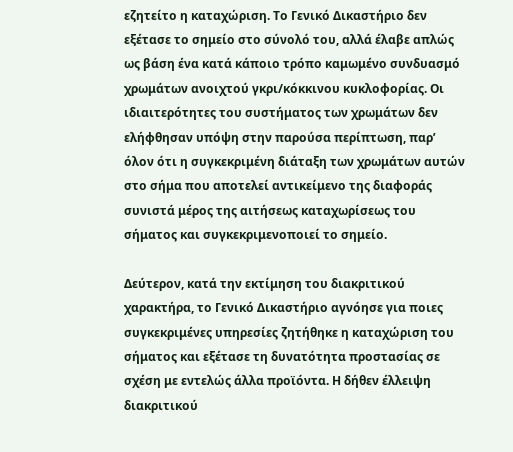εζητείτο η καταχώριση. Το Γενικό Δικαστήριο δεν εξέτασε το σημείο στο σύνολό του, αλλά έλαβε απλώς ως βάση ένα κατά κάποιο τρόπο καμωμένο συνδυασμό χρωμάτων ανοιχτού γκρι/κόκκινου κυκλοφορίας. Οι ιδιαιτερότητες του συστήματος των χρωμάτων δεν ελήφθησαν υπόψη στην παρούσα περίπτωση, παρ’ όλον ότι η συγκεκριμένη διάταξη των χρωμάτων αυτών στο σήμα που αποτελεί αντικείμενο της διαφοράς συνιστά μέρος της αιτήσεως καταχωρίσεως του σήματος και συγκεκριμενοποιεί το σημείο.

Δεύτερον, κατά την εκτίμηση του διακριτικού χαρακτήρα, το Γενικό Δικαστήριο αγνόησε για ποιες συγκεκριμένες υπηρεσίες ζητήθηκε η καταχώριση του σήματος και εξέτασε τη δυνατότητα προστασίας σε σχέση με εντελώς άλλα προϊόντα. Η δήθεν έλλειψη διακριτικού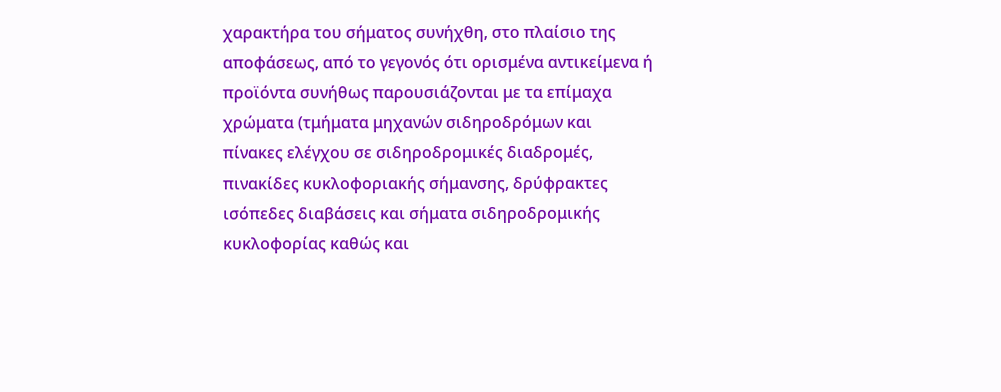χαρακτήρα του σήματος συνήχθη, στο πλαίσιο της αποφάσεως, από το γεγονός ότι ορισμένα αντικείμενα ή προϊόντα συνήθως παρουσιάζονται με τα επίμαχα χρώματα (τμήματα μηχανών σιδηροδρόμων και πίνακες ελέγχου σε σιδηροδρομικές διαδρομές, πινακίδες κυκλοφοριακής σήμανσης, δρύφρακτες ισόπεδες διαβάσεις και σήματα σιδηροδρομικής κυκλοφορίας καθώς και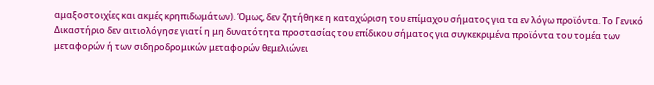αμαξοστοιχίες και ακμές κρηπιδωμάτων). Όμως, δεν ζητήθηκε η καταχώριση του επίμαχου σήματος για τα εν λόγω προϊόντα. Το Γενικό Δικαστήριο δεν αιτιολόγησε γιατί η μη δυνατότητα προστασίας του επίδικου σήματος για συγκεκριμένα προϊόντα του τομέα των μεταφορών ή των σιδηροδρομικών μεταφορών θεμελιώνει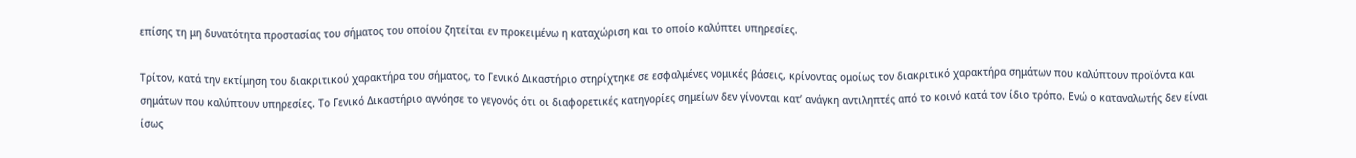επίσης τη μη δυνατότητα προστασίας του σήματος του οποίου ζητείται εν προκειμένω η καταχώριση και το οποίο καλύπτει υπηρεσίες.

Τρίτον, κατά την εκτίμηση του διακριτικού χαρακτήρα του σήματος, το Γενικό Δικαστήριο στηρίχτηκε σε εσφαλμένες νομικές βάσεις, κρίνοντας ομοίως τον διακριτικό χαρακτήρα σημάτων που καλύπτουν προϊόντα και σημάτων που καλύπτουν υπηρεσίες. Το Γενικό Δικαστήριο αγνόησε το γεγονός ότι οι διαφορετικές κατηγορίες σημείων δεν γίνονται κατ’ ανάγκη αντιληπτές από το κοινό κατά τον ίδιο τρόπο. Ενώ ο καταναλωτής δεν είναι ίσως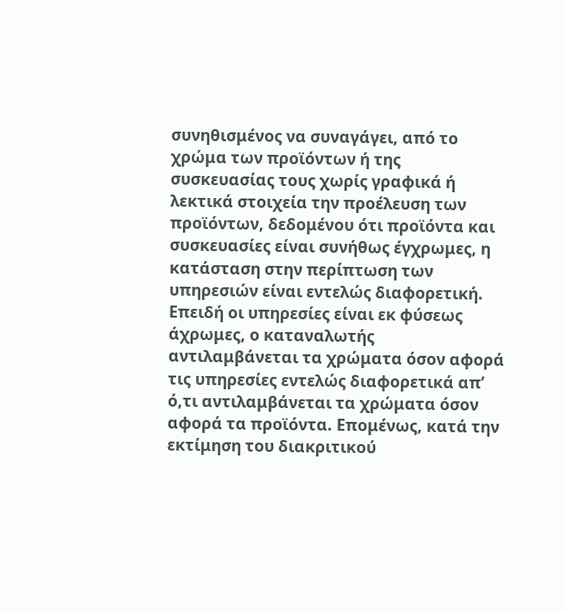συνηθισμένος να συναγάγει, από το χρώμα των προϊόντων ή της συσκευασίας τους χωρίς γραφικά ή λεκτικά στοιχεία την προέλευση των προϊόντων, δεδομένου ότι προϊόντα και συσκευασίες είναι συνήθως έγχρωμες, η κατάσταση στην περίπτωση των υπηρεσιών είναι εντελώς διαφορετική. Επειδή οι υπηρεσίες είναι εκ φύσεως άχρωμες, ο καταναλωτής αντιλαμβάνεται τα χρώματα όσον αφορά τις υπηρεσίες εντελώς διαφορετικά απ’ ό,τι αντιλαμβάνεται τα χρώματα όσον αφορά τα προϊόντα. Επομένως, κατά την εκτίμηση του διακριτικού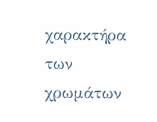χαρακτήρα των χρωμάτων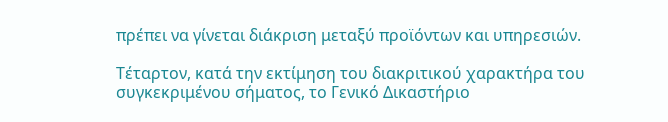πρέπει να γίνεται διάκριση μεταξύ προϊόντων και υπηρεσιών.

Τέταρτον, κατά την εκτίμηση του διακριτικού χαρακτήρα του συγκεκριμένου σήματος, το Γενικό Δικαστήριο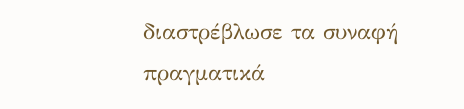διαστρέβλωσε τα συναφή πραγματικά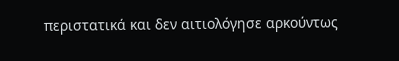περιστατικά και δεν αιτιολόγησε αρκούντως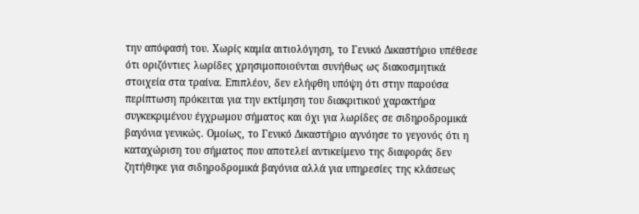την απόφασή του. Χωρίς καμία αιτιολόγηση, το Γενικό Δικαστήριο υπέθεσε ότι οριζόντιες λωρίδες χρησιμοποιούνται συνήθως ως διακοσμητικά στοιχεία στα τραίνα. Επιπλέον, δεν ελήφθη υπόψη ότι στην παρούσα περίπτωση πρόκειται για την εκτίμηση του διακριτικού χαρακτήρα συγκεκριμένου έγχρωμου σήματος και όχι για λωρίδες σε σιδηροδρομικά βαγόνια γενικώς. Ομοίως, το Γενικό Δικαστήριο αγνόησε το γεγονός ότι η καταχώριση του σήματος που αποτελεί αντικείμενο της διαφοράς δεν ζητήθηκε για σιδηροδρομικά βαγόνια αλλά για υπηρεσίες της κλάσεως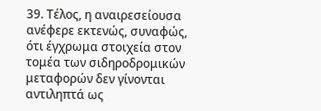39. Τέλος, η αναιρεσείουσα ανέφερε εκτενώς, συναφώς, ότι έγχρωμα στοιχεία στον τομέα των σιδηροδρομικών μεταφορών δεν γίνονται αντιληπτά ως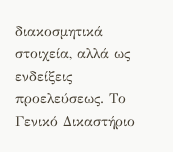διακοσμητικά στοιχεία, αλλά ως ενδείξεις προελεύσεως. Το Γενικό Δικαστήριο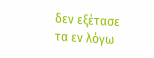δεν εξέτασε τα εν λόγω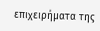επιχειρήματα της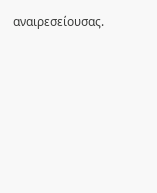αναιρεσείουσας.